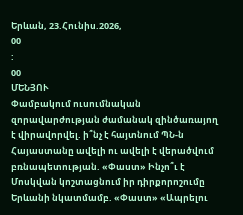Երևան, 23.Հունիս.2026,
00
:
00
ՄԵՆՅՈՒ
Փամբակում ուսումնական զորավարժության ժամանակ զինծառայող է վիրավորվել. ի՞նչ է հայտնում ՊՆ-ն Հայաստանը ավելի ու ավելի է վերածվում բռնապետության. «Փաստ» Ինչո՞ւ է Մոսկվան կոշտացնում իր դիրքորոշումը Երևանի նկատմամբ. «Փաստ» «Ապրելու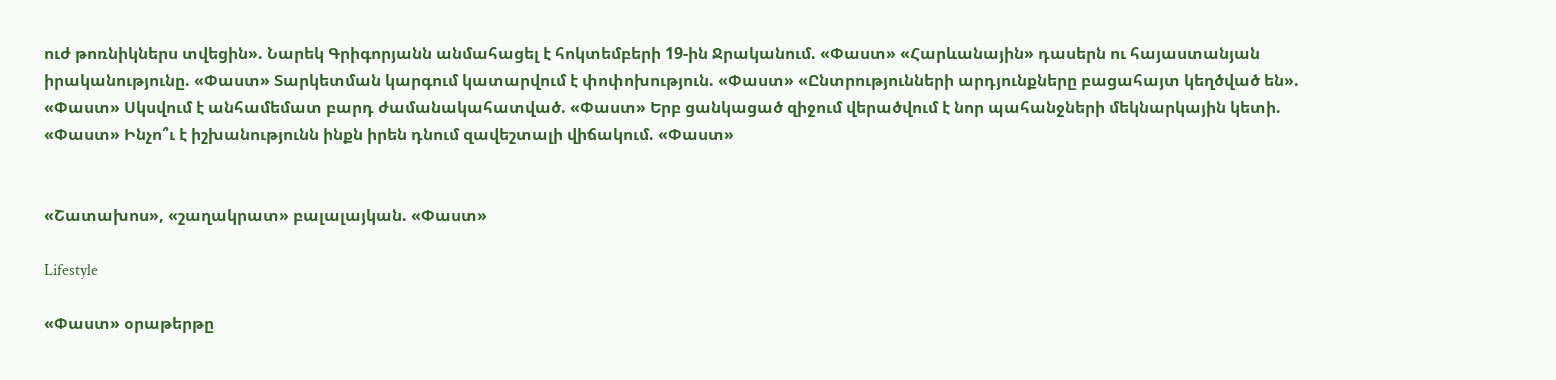ուժ թոռնիկներս տվեցին». Նարեկ Գրիգորյանն անմահացել է հոկտեմբերի 19-ին Ջրականում. «Փաստ» «Հարևանային» դասերն ու հայաստանյան իրականությունը. «Փաստ» Տարկետման կարգում կատարվում է փոփոխություն. «Փաստ» «Ընտրությունների արդյունքները բացահայտ կեղծված են». «Փաստ» Սկսվում է անհամեմատ բարդ ժամանակահատված. «Փաստ» Երբ ցանկացած զիջում վերածվում է նոր պահանջների մեկնարկային կետի. «Փաստ» Ինչո՞ւ է իշխանությունն ինքն իրեն դնում զավեշտալի վիճակում. «Փաստ»


«Շատախոս», «շաղակրատ» բալալայկան. «Փաստ»

Lifestyle

«Փաստ» օրաթերթը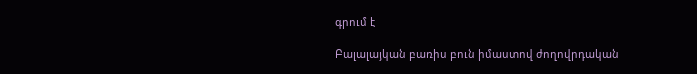գրում է

Բալալայկան բառիս բուն իմաստով ժողովրդական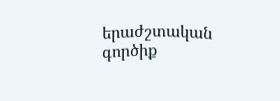երաժշտական գործիք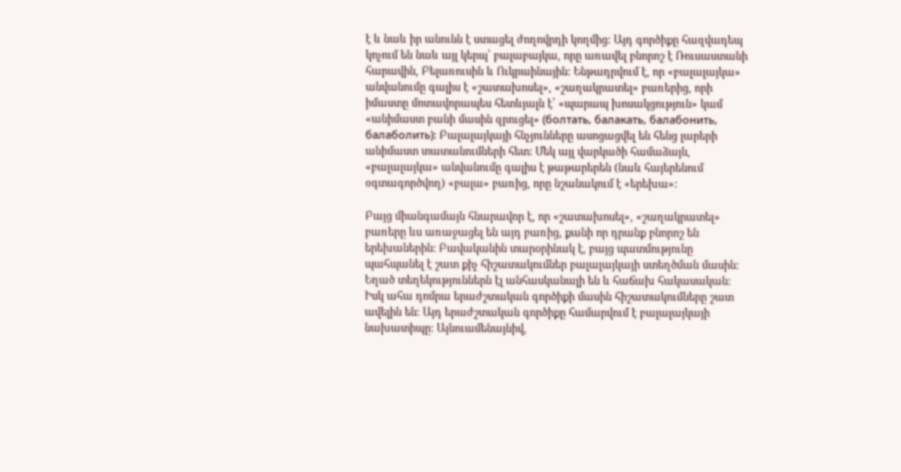է և նաև իր անունն է ստացել ժողովրդի կողմից: Այդ գործիքը հազվադեպ կոչում են նաև այլ կերպ՝ բալաբայկա, որը առավել բնորոշ է Ռուսաստանի հարավին, Բելառուսին և Ուկրաինային: Ենթադրվում է, որ «բալալայկա» անվանումը գալիս է «շատախոսել», «շաղակրատել» բառերից, որի իմաստը մոտավորապես հետևյալն է՝ «պարապ խոսակցություն» կամ «անիմաստ բանի մասին զրուցել» (болтать, балакать, балабонить, балаболить): Բալալայկայի հնչյունները ասոցացվել են հենց լարերի անիմաստ տատանումների հետ: Մեկ այլ վարկածի համաձայն, «բալալայկա» անվանումը գալիս է թաթարերեն (նաև հայերենում օգտագործվող) «բալա» բառից, որը նշանակում է «երեխա»:

Բայց միանգամայն հնարավոր է, որ «շատախոսել», «շաղակրատել» բառերը ևս առաջացել են այդ բառից, քանի որ դրանք բնորոշ են երեխաներին: Բավականին տարօրինակ է, բայց պատմությունը պահպանել է շատ քիչ հիշատակումներ բալալայկայի ստեղծման մասին: Եղած տեղեկություններն էլ անհասկանալի են և հաճախ հակասական: Իսկ ահա դոմրա երաժշտական գործիքի մասին հիշատակումները շատ ավելին են: Այդ երաժշտական գործիքը համարվում է բալալայկայի նախատիպը: Այնուամենայնիվ,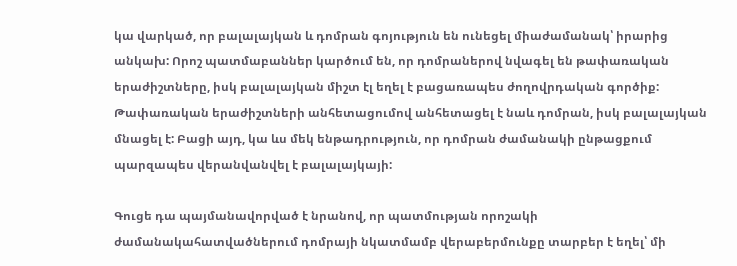կա վարկած, որ բալալայկան և դոմրան գոյություն են ունեցել միաժամանակ՝ իրարից անկախ: Որոշ պատմաբաններ կարծում են, որ դոմրաներով նվագել են թափառական երաժիշտները, իսկ բալալայկան միշտ էլ եղել է բացառապես ժողովրդական գործիք: Թափառական երաժիշտների անհետացումով անհետացել է նաև դոմրան, իսկ բալալայկան մնացել է: Բացի այդ, կա ևս մեկ ենթադրություն, որ դոմրան ժամանակի ընթացքում պարզապես վերանվանվել է բալալայկայի:

Գուցե դա պայմանավորված է նրանով, որ պատմության որոշակի ժամանակահատվածներում դոմրայի նկատմամբ վերաբերմունքը տարբեր է եղել՝ մի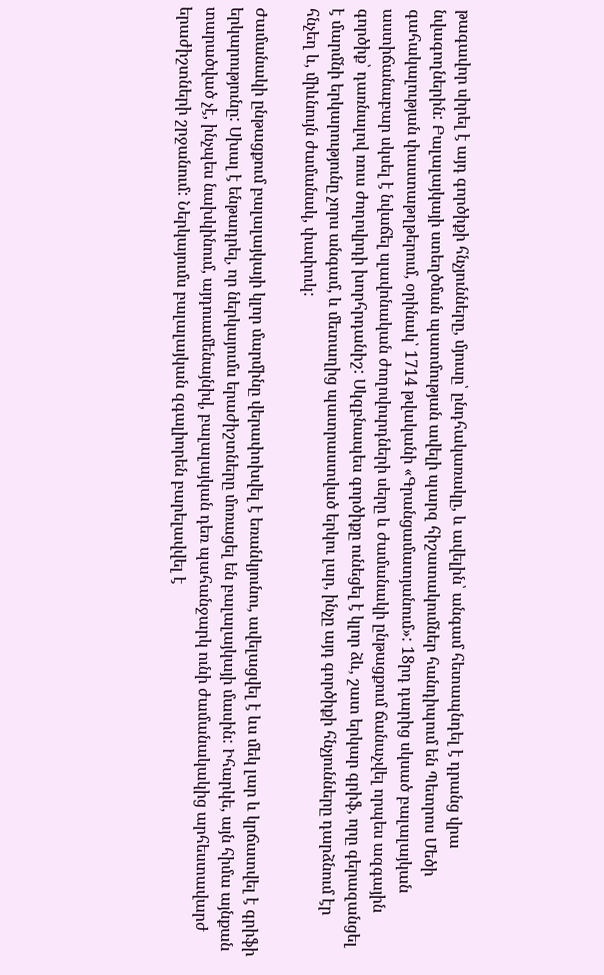թագավոր սիրել է այդ գործիքի հնչյունները, մյուսը՝ ընդհակառակը, և ավելին՝ անգամ հետապնդել է դրանց վրա նվագողներին: Բալալայկայի ստեղծման պատմության ավելի պարզ հիշատակումներ հանդիպում են Պետրոս Մեծի գահակալության փաստաթղթերում, օրինակ՝ 1714 թվականի «Գրանցամատյանում»: 18րդ դարից սկսած բալալայկան աստիճանաբար սկսել է նվաճել սլավոնական ժողովուրդների սերը և ժամանակի ընթացքում ճանաչվել որպես ազգային գործիք՝ դառնալով ռուս ժողովրդի խորհրդանիշ: Սկզբնապես գործիքը ունեցել է կլոր ձև, շատ երկար գրիֆ, որը գերազանցել է մարմնի երկարությունը չորս անգամ, և մետաղից պատրաստված երկու լար, ինչը այդ գործիքի հնչյունները դարձնում էր հնչեղ և, միևնույն ժամանակ, փափուկ:

Ժամանակի ընթացքում բալալայկայի կլոր մարմինը վերափոխվել է եռանկյունու, ավելացվել է ևս մեկ լար և կրճատվել է գրիֆի երկարությունը: Սխալ է ենթադրել, որ ներկայումս երաժիշտները մոռացել են բալալայկայի մասին: Իհարկե, այն հիմա այնքան տարածված չէ, ինչպես նախկինում, այդուամենայնիվ, բալալայկան դեռ պահանջարկ ունի ժամանակակից արհեստավարժ երաժիշտների շրջանում: Ներկայումս բալալայկան զգալիորեն բարելավվել է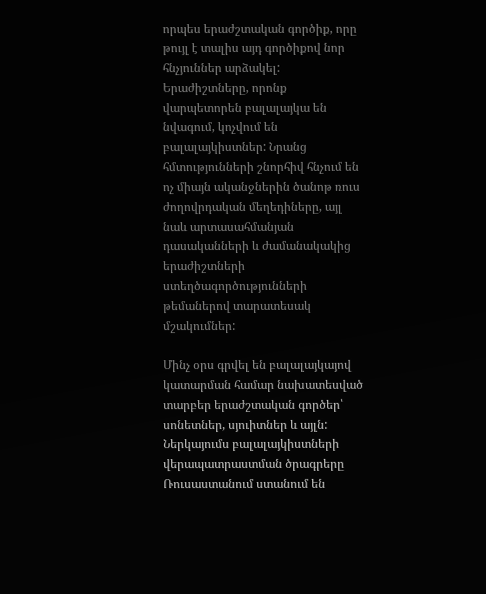որպես երաժշտական գործիք, որը թույլ է տալիս այդ գործիքով նոր հնչյուններ արձակել: Երաժիշտները, որոնք վարպետորեն բալալայկա են նվագում, կոչվում են բալալայկիստներ: Նրանց հմտությունների շնորհիվ հնչում են ոչ միայն ականջներին ծանոթ ռուս ժողովրդական մեղեդիները, այլ նաև արտասահմանյան դասականների և ժամանակակից երաժիշտների ստեղծագործությունների թեմաներով տարատեսակ մշակումներ:

Մինչ օրս գրվել են բալալայկայով կատարման համար նախատեսված տարբեր երաժշտական գործեր՝ սոնետներ, սյուիտներ և այլն: Ներկայումս բալալայկիստների վերապատրաստման ծրագրերը Ռուսաստանում ստանում են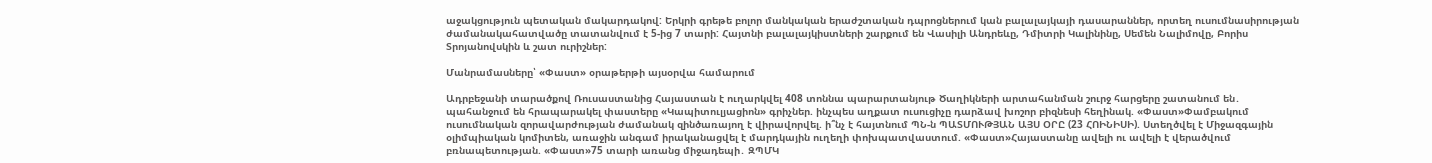աջակցություն պետական մակարդակով: Երկրի գրեթե բոլոր մանկական երաժշտական դպրոցներում կան բալալայկայի դասարաններ, որտեղ ուսումնասիրության ժամանակահատվածը տատանվում է 5-ից 7 տարի: Հայտնի բալալայկիստների շարքում են Վասիլի Անդրեևը, Դմիտրի Կալինինը, Սեմեն Նալիմովը, Բորիս Տրոյանովսկին և շատ ուրիշներ:

Մանրամասները՝ «Փաստ» օրաթերթի այսօրվա համարում

Ադրբեջանի տարածքով Ռուսաստանից Հայաստան է ուղարկվել 408 տոննա պարարտանյութ Ծաղիկների արտահանման շուրջ հարցերը շատանում են․ պահանջում են հրապարակել փաստերը «Կապիտուլյացիոն» գրիչներ. ինչպես աղքատ ուսուցիչը դարձավ խոշոր բիզնեսի հեղինակ. «Փաստ»Փամբակում ուսումնական զորավարժության ժամանակ զինծառայող է վիրավորվել. ի՞նչ է հայտնում ՊՆ-ն ՊԱՏՄՈՒԹՅԱՆ ԱՅՍ ՕՐԸ (23 ՀՈԻՆԻՍԻ). Ստեղծվել է Միջազգային օլիմպիական կոմիտեն, առաջին անգամ իրականացվել է մարդկային ուղեղի փոխպատվաստում. «Փաստ»Հայաստանը ավելի ու ավելի է վերածվում բռնապետության. «Փաստ»75 տարի առանց միջադեպի․ ԶՊՄԿ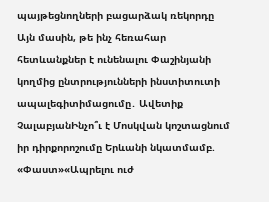պայթեցնողների բացարձակ ռեկորդը Այն մասին, թե ինչ հեռահար հետևանքներ է ունենալու Փաշինյանի կողմից ընտրությունների ինստիտուտի ապալեգիտիմացումը․ Ավետիք ՉալաբյանԻնչո՞ւ է Մոսկվան կոշտացնում իր դիրքորոշումը Երևանի նկատմամբ. «Փաստ»«Ապրելու ուժ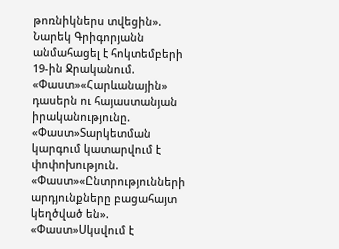թոռնիկներս տվեցին». Նարեկ Գրիգորյանն անմահացել է հոկտեմբերի 19-ին Ջրականում. «Փաստ»«Հարևանային» դասերն ու հայաստանյան իրականությունը. «Փաստ»Տարկետման կարգում կատարվում է փոփոխություն. «Փաստ»«Ընտրությունների արդյունքները բացահայտ կեղծված են». «Փաստ»Սկսվում է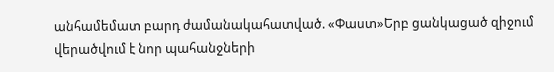անհամեմատ բարդ ժամանակահատված. «Փաստ»Երբ ցանկացած զիջում վերածվում է նոր պահանջների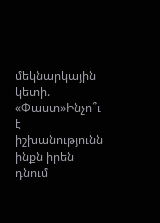մեկնարկային կետի. «Փաստ»Ինչո՞ւ է իշխանությունն ինքն իրեն դնում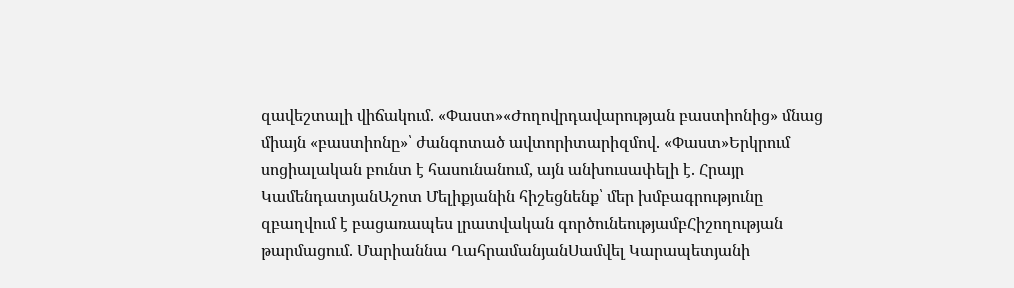զավեշտալի վիճակում. «Փաստ»«Ժողովրդավարության բաստիոնից» մնաց միայն «բաստիոնը»՝ ժանգոտած ավտորիտարիզմով. «Փաստ»Երկրում սոցիալական բունտ է հասունանում, այն անխուսափելի է. Հրայր ԿամենդատյանԱշոտ Մելիքյանին հիշեցնենք՝ մեր խմբագրությունը զբաղվում է բացառապես լրատվական գործունեությամբՀիշողության թարմացում. Մարիաննա ՂահրամանյանՍամվել Կարապետյանի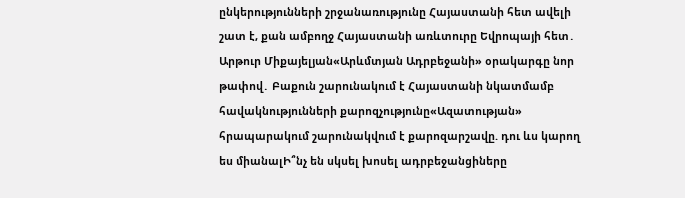ընկերությունների շրջանառությունը Հայաստանի հետ ավելի շատ է, քան ամբողջ Հայաստանի առևտուրը Եվրոպայի հետ․ Արթուր Միքայելյան«Արևմտյան Ադրբեջանի» օրակարգը նոր թափով․ Բաքուն շարունակում է Հայաստանի նկատմամբ հավակնությունների քարոզչությունը«Ազատության» հրապարակում շարունակվում է քարոզարշավը. դու ևս կարող ես միանալԻ՞նչ են սկսել խոսել ադրբեջանցիները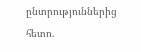ընտրություններից հետո.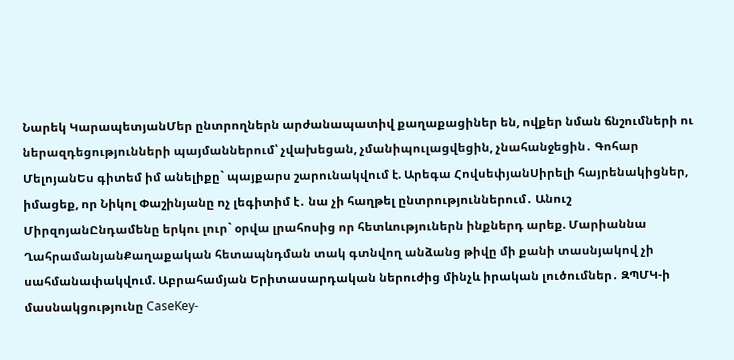Նարեկ ԿարապետյանՄեր ընտրողներն արժանապատիվ քաղաքացիներ են, ովքեր նման ճնշումների ու ներազդեցությունների պայմաններում՝ չվախեցան, չմանիպուլացվեցին, չնահանջեցին․ Գոհար ՄելոյանԵս գիտեմ իմ անելիքը` պայքարս շարունակվում է. Արեգա ՀովսեփյանՍիրելի հայրենակիցներ, իմացեք, որ Նիկոլ Փաշինյանը ոչ լեգիտիմ է․ նա չի հաղթել ընտրություններում․ Անուշ ՄիրզոյանԸնդամենը երկու լուր` օրվա լրահոսից որ հետևություներն ինքներդ արեք. Մարիաննա ՂահրամանյանՔաղաքական հետապնդման տակ գտնվող անձանց թիվը մի քանի տասնյակով չի սահմանափակվում. Աբրահամյան Երիտասարդական ներուժից մինչև իրական լուծումներ․ ԶՊՄԿ-ի մասնակցությունը CaseKey-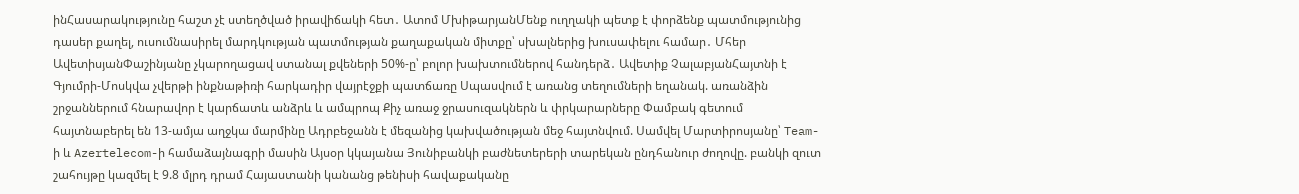ինՀասարակությունը հաշտ չէ ստեղծված իրավիճակի հետ․ Ատոմ ՄխիթարյանՄենք ուղղակի պետք է փորձենք պատմությունից դասեր քաղել, ուսումնասիրել մարդկության պատմության քաղաքական միտքը՝ սխալներից խուսափելու համար․ Մհեր ԱվետիսյանՓաշինյանը չկարողացավ ստանալ քվեների 50%-ը՝ բոլոր խախտումներով հանդերձ․ Ավետիք ՉալաբյանՀայտնի է Գյումրի-Մոսկվա չվերթի ինքնաթիռի հարկադիր վայրէջքի պատճառը Սպասվում է առանց տեղումների եղանակ. առանձին շրջաններում հնարավոր է կարճատև անձրև և ամպրոպ Քիչ առաջ ջրասուզակներն և փրկարարները Փամբակ գետում հայտնաբերել են 13-ամյա աղջկա մարմինը Ադրբեջանն է մեզանից կախվածության մեջ հայտնվում. Սամվել Մարտիրոսյանը՝ Team-ի և Azertelecom-ի համաձայնագրի մասին Այսօր կկայանա Յունիբանկի բաժնետերերի տարեկան ընդհանուր ժողովը. բանկի զուտ շահույթը կազմել է 9.8 մլրդ դրամ Հայաստանի կանանց թենիսի հավաքականը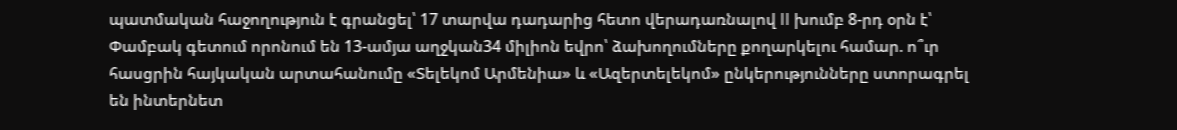պատմական հաջողություն է գրանցել՝ 17 տարվա դադարից հետո վերադառնալով II խումբ 8-րդ օրն է՝ Փամբակ գետում որոնում են 13-ամյա աղջկան34 միլիոն եվրո՝ ձախողումները քողարկելու համար. ո՞ւր հասցրին հայկական արտահանումը «Տելեկոմ Արմենիա» և «Ազերտելեկոմ» ընկերությունները ստորագրել են ինտերնետ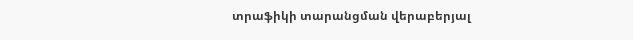տրաֆիկի տարանցման վերաբերյալ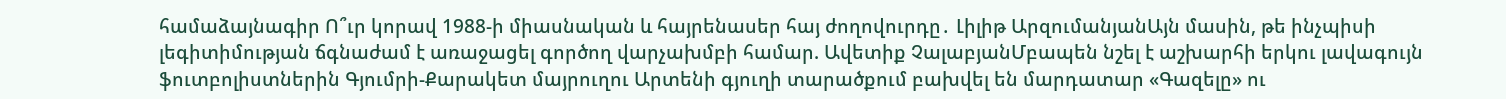համաձայնագիր Ո՞ւր կորավ 1988-ի միասնական և հայրենասեր հայ ժողովուրդը․ Լիլիթ ԱրզումանյանԱյն մասին, թե ինչպիսի լեգիտիմության ճգնաժամ է առաջացել գործող վարչախմբի համար. Ավետիք ՉալաբյանՄբապեն նշել է աշխարհի երկու լավագույն ֆուտբոլիստներին Գյումրի-Քարակետ մայրուղու Արտենի գյուղի տարածքում բախվել են մարդատար «Գազելը» ու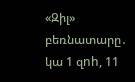«Զիլ» բեռնատարը․ կա 1 զnh, 11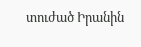տուժած Իրանին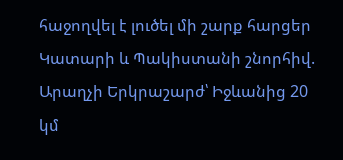հաջողվել է լուծել մի շարք հարցեր Կատարի և Պակիստանի շնորհիվ. Արաղչի Երկրաշարժ՝ Իջևանից 20 կմ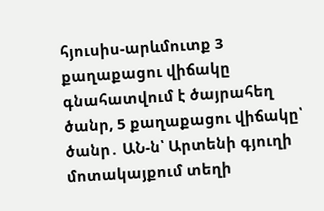հյուսիս-արևմուտք 3 քաղաքացու վիճակը գնահատվում է ծայրահեղ ծանր, 5 քաղաքացու վիճակը՝ ծանր․ ԱՆ-ն՝ Արտենի գյուղի մոտակայքում տեղի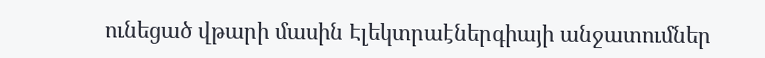ունեցած վթարի մասին Էլեկտրաէներգիայի անջատումներ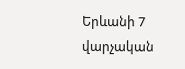Երևանի 7 վարչական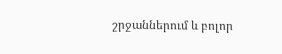շրջաններում և բոլոր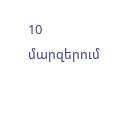10 մարզերում